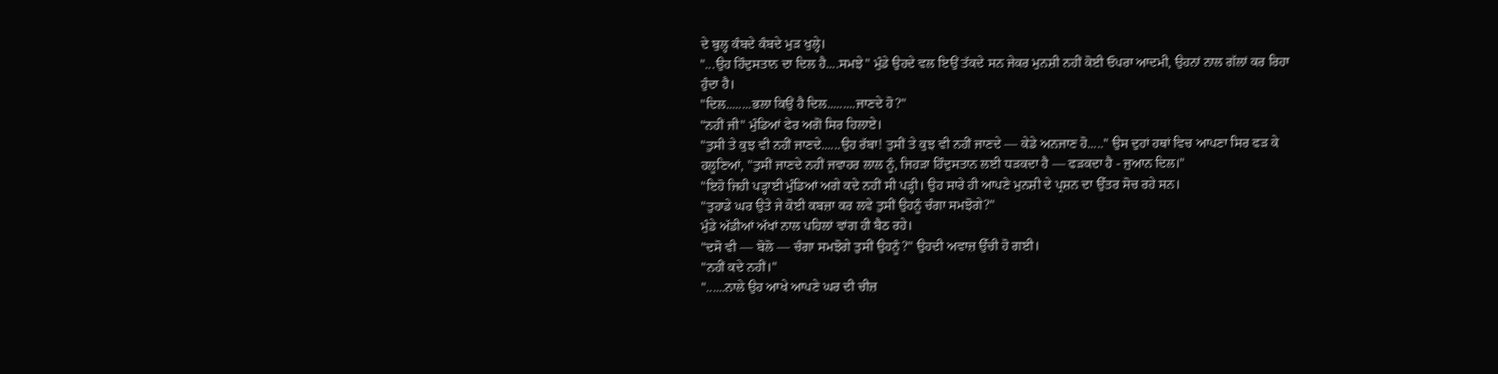ਦੇ ਬੁਲ੍ਹ ਕੰਬਦੇ ਕੰਬਦੇ ਮੁੜ ਖੁਲ੍ਹੇ।
"...ਉਹ ਹਿੰਦੁਸਤਾਨ ਦਾ ਦਿਲ ਹੈ....ਸਮਝੇ" ਮੁੰਡੇ ਉਹਦੇ ਵਲ ਇਉਂ ਤੱਕਦੇ ਸਨ ਜੇਕਰ ਮੁਨਸ਼ੀ ਨਹੀਂ ਕੋਈ ਓਪਰਾ ਆਦਮੀ, ਉਹਨਾਂ ਨਾਲ ਗੱਲਾਂ ਕਰ ਰਿਹਾ ਹੁੰਦਾ ਹੈ।
"ਦਿਲ........ਭਲਾ ਕਿਉਂ ਹੈ ਦਿਲ.........ਜਾਣਦੇ ਹੋ?"
"ਨਹੀਂ ਜੀ" ਮੁੰਡਿਆਂ ਫੇਰ ਅਗੋਂ ਸਿਰ ਹਿਲਾਏ।
"ਤੁਸੀ ਤੇ ਕੁਝ ਵੀ ਨਹੀਂ ਜਾਣਦੇ......ਉਹ ਰੱਬਾ! ਤੁਸੀਂ ਤੇ ਕੁਝ ਵੀ ਨਹੀਂ ਜਾਣਦੇ — ਕੇਡੇ ਅਨਜਾਣ ਹੋ....." ਉਸ ਦੁਹਾਂ ਹਥਾਂ ਵਿਚ ਆਪਣਾ ਸਿਰ ਫੜ ਕੇ ਹਲੂਣਿਆਂ, "ਤੁਸੀਂ ਜਾਣਦੇ ਨਹੀਂ ਜਵਾਹਰ ਲਾਲ ਨੂੰ, ਜਿਹੜਾ ਹਿੰਦੁਸਤਾਨ ਲਈ ਧੜਕਦਾ ਹੈ — ਫੜਕਦਾ ਹੈ - ਜੁਆਨ ਦਿਲ।"
"ਇਹੋ ਜਿਹੀ ਪੜ੍ਹਾਈ ਮੁੰਡਿਆਂ ਅਗੇ ਕਦੇ ਨਹੀਂ ਸੀ ਪੜ੍ਹੀ। ਉਹ ਸਾਰੇ ਹੀ ਆਪਣੇ ਮੁਨਸ਼ੀ ਦੇ ਪ੍ਰਸ਼ਨ ਦਾ ਉੱਤਰ ਸੋਚ ਰਹੇ ਸਨ।
"ਤੁਹਾਡੇ ਘਰ ਉਤੇ ਜੇ ਕੋਈ ਕਬਜ਼ਾ ਕਰ ਲਵੇ ਤੁਸੀਂ ਉਹਨੂੰ ਚੰਗਾ ਸਮਝੋਗੇ?"
ਮੁੰਡੇ ਅੱਡੀਆਂ ਅੱਖਾਂ ਨਾਲ ਪਹਿਲਾਂ ਵਾਂਗ ਹੀ ਬੈਠ ਰਹੇ।
"ਦਸੋ ਵੀ — ਬੋਲੋ — ਚੰਗਾ ਸਮਝੋਗੇ ਤੁਸੀਂ ਉਹਨੂੰ?" ਉਹਦੀ ਅਵਾਜ਼ ਉੱਚੀ ਹੋ ਗਈ।
"ਨਹੀਂ ਕਦੇ ਨਹੀਂ।"
"......ਨਾਲੇ ਉਹ ਆਖੇ ਆਪਣੇ ਘਰ ਦੀ ਚੀਜ਼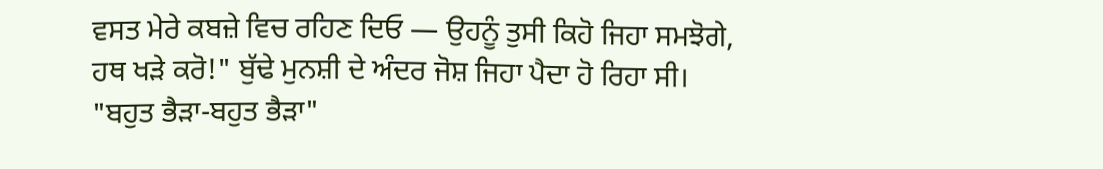ਵਸਤ ਮੇਰੇ ਕਬਜ਼ੇ ਵਿਚ ਰਹਿਣ ਦਿਓ — ਉਹਨੂੰ ਤੁਸੀ ਕਿਹੋ ਜਿਹਾ ਸਮਝੋਗੇ, ਹਥ ਖੜੇ ਕਰੋ!" ਬੁੱਢੇ ਮੁਨਸ਼ੀ ਦੇ ਅੰਦਰ ਜੋਸ਼ ਜਿਹਾ ਪੈਦਾ ਹੋ ਰਿਹਾ ਸੀ।
"ਬਹੁਤ ਭੈੜਾ-ਬਹੁਤ ਭੈੜਾ"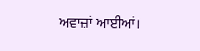ਅਵਾਜ਼ਾਂ ਆਈਆਂ।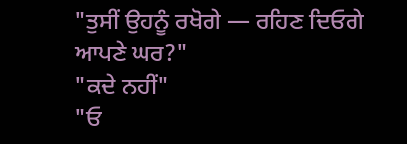"ਤੁਸੀਂ ਉਹਨੂੰ ਰਖੋਗੇ — ਰਹਿਣ ਦਿਓਗੇ ਆਪਣੇ ਘਰ?"
"ਕਦੇ ਨਹੀਂ"
"ਓ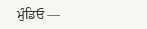ਮੁੰਡਿਓ —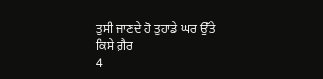ਤੁਸੀ ਜਾਣਦੇ ਹੋ ਤੁਹਾਡੇ ਘਰ ਉੱਤੇ ਕਿਸੇ ਗ਼ੈਰ
4